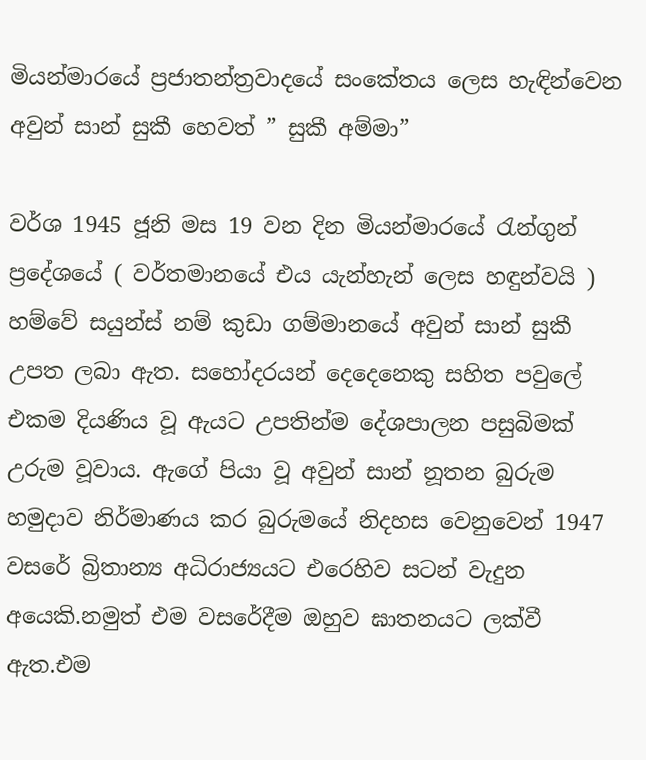මියන්මාරයේ ප්‍රජාතන්ත්‍රවාදයේ සංකේතය ලෙස හැඳින්වෙන අවුන් සාන් සුකී හෙවත් ” සුකී අම්මා”

වර්ශ 1945 ජූනි මස 19 වන දින මියන්මාරයේ රැන්ගුන් ප්‍රදේශයේ ( වර්තමානයේ එය යැන්හැන් ලෙස හඳුන්වයි ) හම්වේ සයුන්ස් නම් කුඩා ගම්මානයේ අවුන් සාන් සුකී උපත ලබා ඇත. සහෝදරයන් දෙදෙනෙකු සහිත පවුලේ එකම දියණිය වූ ඇයට උපතින්ම දේශපාලන පසුබිමක් උරුම වූවාය. ඇගේ පියා වූ අවුන් සාන් නූතන බුරුම හමුදාව නිර්මාණය කර බුරුමයේ නිදහස වෙනුවෙන් 1947 වසරේ බ්‍රිතාන්‍ය අධිරාජ්‍යයට එරෙහිව සටන් වැදුන අයෙකි.නමුත් එම වසරේදීම ඔහුව ඝාතනයට ලක්වී ඇත.එම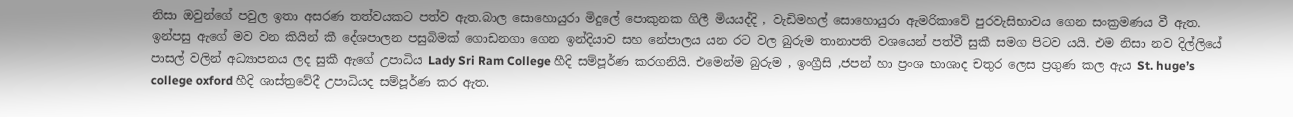නිසා ඔවුන්ගේ පවුල ඉතා අසරණ තත්වයකට පත්ව ඇත.බාල සොහොයුරා මිදුලේ පොකුනක ගිලී මියයද්දි , වැඩිමහල් සොහොයුරා ඇමරිකාවේ පුරවැසිභාවය ගෙන සංක්‍රමණය වී ඇත.
ඉන්පසු ඇගේ මව වන කියින් කී දේශපාලන පසුබිමක් ගොඩනගා ගෙන ඉන්දියාව සහ නේපාලය යන රට වල බුරුම තානාපති වශයෙන් පත්වී සුකී සමග පිටව යයි. එම නිසා නව දිල්ලියේ පාසල් වලින් අධ්‍යාපනය ලද සුකී ඇගේ උපාධිය Lady Sri Ram College හීදි සම්පූර්ණ කරගනියි. එමෙන්ම බුරුම , ඉංග්‍රීසි ,ජපන් හා ප්‍රංශ භාශාද චතුර ලෙස ප්‍රගුණ කල ඇය St. huge’s college oxford හීදි ශාස්ත්‍රවේදී උපාධියද සම්පූර්ණ කර ඇත.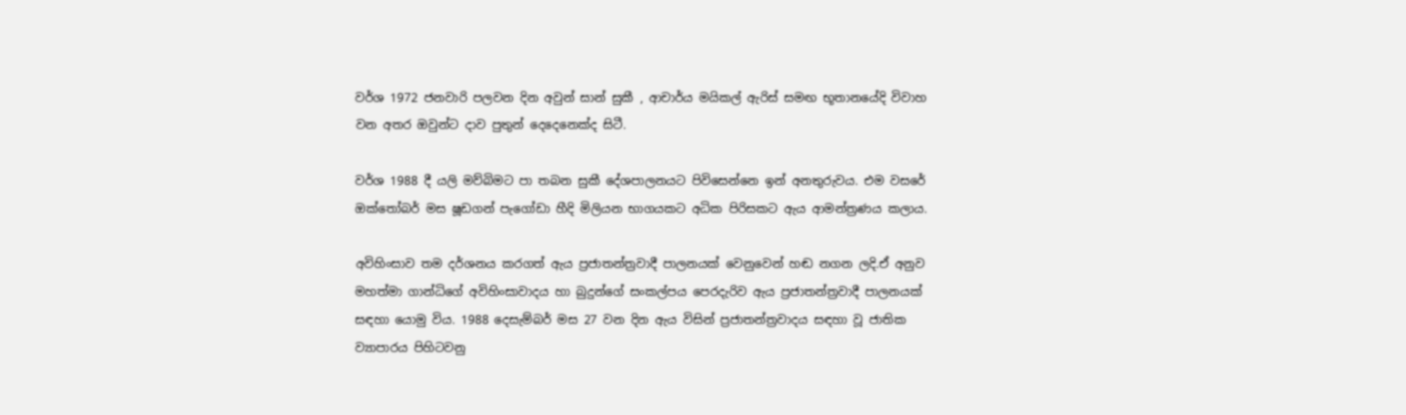වර්ශ 1972 ජනවාරි පලවන දින අවුන් සාන් සුකී , ආචාර්ය මයිකල් ඇරිස් සමඟ භූතානයේදි විවාහ වන අතර ඔවුන්ට දාව පුතුන් දෙදෙනෙක්ද සිටී.

වර්ශ 1988 දී යලි මව්බිමට පා තබන සුකී දේශපාලනයට පිවිසෙන්නෙ ඉන් අනතුරුවය. එම වසරේ ඔක්තෝබර් මස ෂූඩගන් පැගෝඩා හීදි මිලියන භාගයකට අධික පිරිසකට ඇය ආමන්ත්‍රණය කලාය.

අවිහිංසාව තම දර්ශනය කරගත් ඇය ප්‍රජාතන්ත්‍රවාදී පාලනයක් වෙනුවෙන් හඬ නගන ලදි.ඒ අනුව මහත්මා ගාන්ධිගේ අවිහිංසාවාදය හා බුදුන්ගේ සංකල්පය පෙරදැරිව ඇය ප්‍රජාතන්ත්‍රවාදී පාලනයක් සඳහා යොමු විය. 1988 දෙසැම්බර් මස 27 වන දින ඇය විසින් ප්‍රජාතන්ත්‍රවාදය සඳහා වූ ජාතික ව්‍යාපාරය පිහිටවනු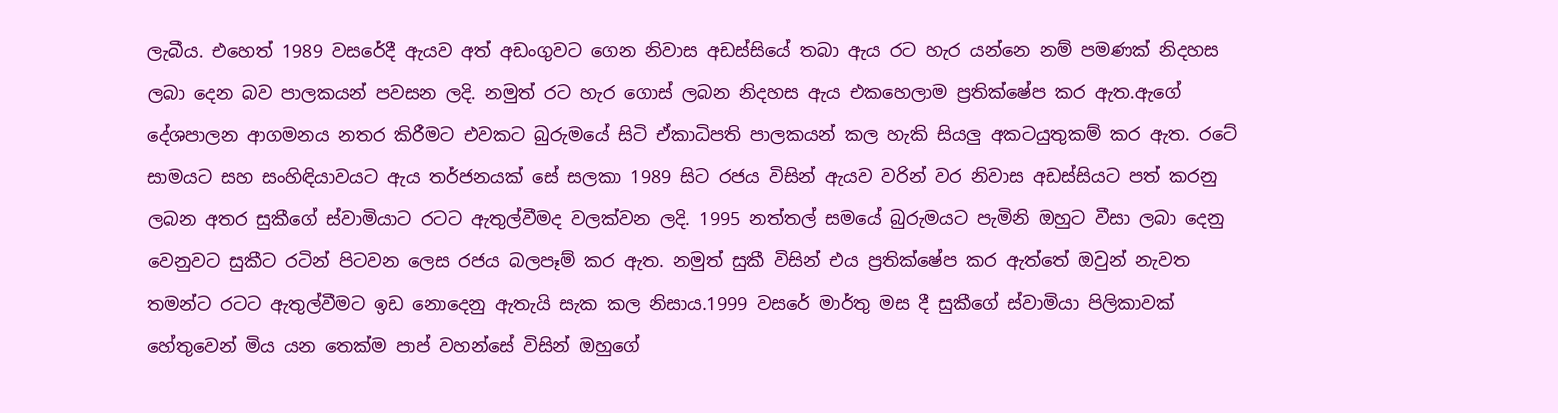ලැබීය. එහෙත් 1989 වසරේදී ඇයව අත් අඩංගුවට ගෙන නිවාස අඩස්සියේ තබා ඇය රට හැර යන්නෙ නම් පමණක් නිදහස ලබා දෙන බව පාලකයන් පවසන ලදි. නමුත් රට හැර ගොස් ලබන නිදහස ඇය එකහෙලාම ප්‍රතික්ෂේප කර ඇත.ඇගේ දේශපාලන ආගමනය නතර කිරීමට එවකට බුරුමයේ සිටි ඒකාධිපති පාලකයන් කල හැකි සියලු අකටයුතුකම් කර ඇත. රටේ සාමයට සහ සංහිඳියාවයට ඇය තර්ජනයක් සේ සලකා 1989 සිට රජය විසින් ඇයව වරින් වර නිවාස අඩස්සියට පත් කරනු ලබන අතර සුකීගේ ස්වාමියාට රටට ඇතුල්වීමද වලක්වන ලදි. 1995 නත්තල් සමයේ බුරුමයට පැමිනි ඔහුට වීසා ලබා දෙනු වෙනුවට සුකීට රටින් පිටවන ලෙස රජය බලපෑම් කර ඇත. නමුත් සුකී විසින් එය ප්‍රතික්ෂේප කර ඇත්තේ ඔවුන් නැවත තමන්ට රටට ඇතුල්වීමට ඉඩ නොදෙනු ඇතැයි සැක කල නිසාය.1999 වසරේ මාර්තු මස දී සුකීගේ ස්වාමියා පිලිකාවක් හේතුවෙන් මිය යන තෙක්ම පාප් වහන්සේ විසින් ඔහුගේ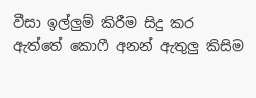වීසා ඉල්ලුම් කිරීම සිදු කර ඇත්තේ කොෆී අනන් ඇතුලු කිසිම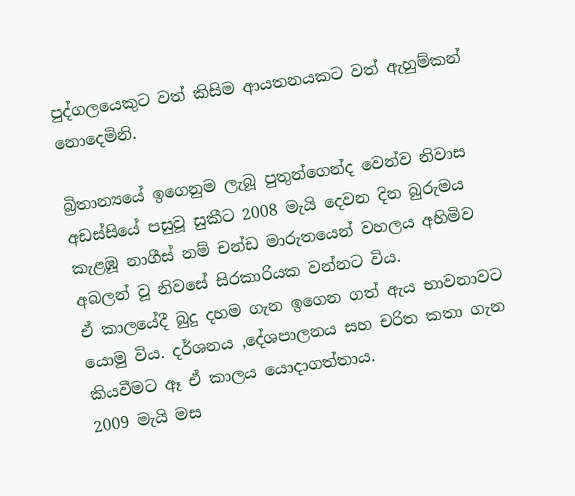පුද්ගලයෙකුට වත් කිසිම ආයතනයකට වත් ඇහුම්කන් නොදෙමිනි.

බ්‍රිතාන්‍යයේ ඉගෙනුම ලැබූ පුතුන්ගෙන්ද වෙන්ව නිවාස අඩස්සියේ පසුවූ සුකීට 2008 මැයි දෙවන දින බුරුමය කැළඹූ නාගීස් නම් චන්ඩ මාරුතයෙන් වහලය අහිමිව අබලන් වූ නිවසේ සිරකාරියක වන්නට විය.
ඒ කාලයේදී බුදු දහම ගැන ඉගෙන ගත් ඇය භාවනාවට යොමු විය. දර්ශනය ,දේශපාලනය සහ චරිත කතා ගැන කියවීමට ඈ ඒ කාලය යොදාගත්තාය.
2009 මැයි මස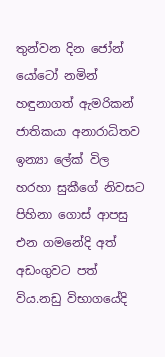තුන්වන දින ජෝන් යෝටෝ නමින් හඳුනාගත් ඇමරිකන් ජාතිකයා අනාරාධිතව ඉන්‍යා ලේක් විල හරහා සුකීගේ නිවසට පිහිනා ගොස් ආපසු එන ගමනේදි අත් අඩංගුවට පත් විය.නඩු විභාගයේදි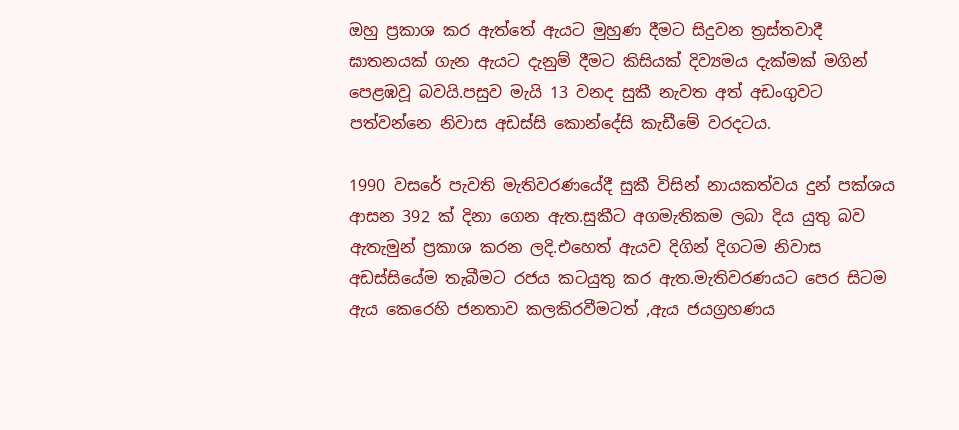ඔහු ප්‍රකාශ කර ඇත්තේ ඇයට මුහුණ දීමට සිදුවන ත්‍රස්තවාදී ඝාතනයක් ගැන ඇයට දැනුම් දීමට කිසියක් දිව්‍යමය දැක්මක් මගින් පෙළඹවූ බවයි.පසුව මැයි 13 වනද සුකී නැවත අත් අඩංගුවට පත්වන්නෙ නිවාස අඩස්සි කොන්දේසි කැඩීමේ වරදටය.

1990 වසරේ පැවති මැතිවරණයේදී සුකී විසින් නායකත්වය දුන් පක්ශය ආසන 392 ක් දිනා ගෙන ඇත.සුකීට අගමැතිකම ලබා දිය යුතු බව ඇතැමුන් ප්‍රකාශ කරන ලදි.එහෙත් ඇයව දිගින් දිගටම නිවාස අඩස්සියේම තැබීමට රජය කටයුතු කර ඇත.මැතිවරණයට පෙර සිටම ඇය කෙරෙහි ජනතාව කලකිරවීමටත් ,ඇය ජයග්‍රහණය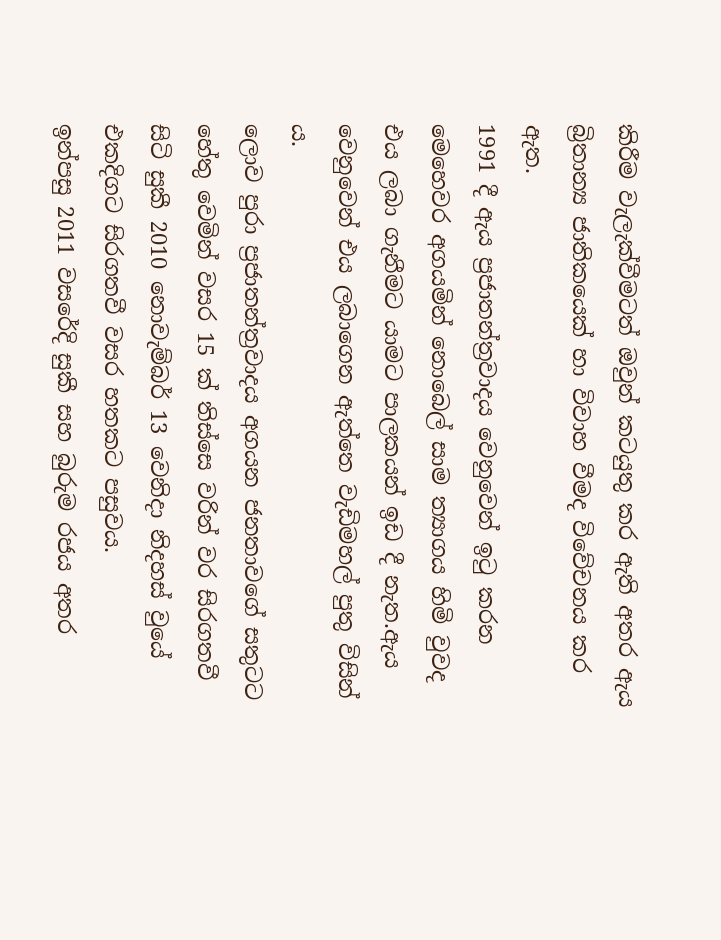කිරීම වැලැක්වීමටත් ඔවුන් කටයුතු කර ඇති අතර ඇය බ්‍රිතාන්‍ය ජාතිකයෙක් හා විවාහ වීමද විවේචනය කර ඇත.
1991 දී ඇය ප්‍රජාතන්ත්‍රවාදය වෙනුවෙන් ඉටු කරන මෙහෙවර අගයමින් නොබෙල් සාම ත්‍යාගය හිමි වුවද එය ලබා ගැනීමට යාමට පාලකයන් ඉඩ දී නැත.ඇය වෙනුවෙන් එය ලබාගෙන ඇත්තෙ වැඩිමහල් පුතු විසින් ය.
ලොව පුරා ප්‍රජාතන්ත්‍රවාදය අගයන ජනතාවගේ සතුටට හේතු වෙමින් වසර 15 ක් තිස්සෙ වරින් වර සිරගතවී සිටි සුකී 2010 නොවැම්බර් 13 වෙනිදා නිදහස් වුයේ එකදිගට සිරගතවී වසර හතකට පසුවය.
ඉන්පසු 2011 වසරේදි සුකී සහ බුරුම රජය අතර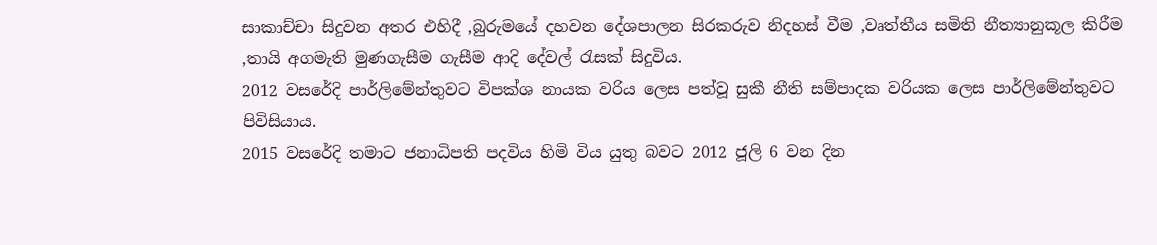සාකාච්චා සිදුවන අතර එහිදී ,බුරුමයේ දහවන දේශපාලන සිරකරුව නිදහස් වීම ,වෘත්තීය සමිති නීත්‍යානුකූල කිරීම ,තායි අගමැති මුණගැසීම ගැසීම ආදි දේවල් රැසක් සිදුවිය.
2012 වසරේදි පාර්ලිමේන්තුවට විපක්ශ නායක වරිය ලෙස පත්වූ සුකී නීති සම්පාදක වරියක ලෙස පාර්ලිමේන්තුවට පිවිසියාය.
2015 වසරේදි තමාට ජනාධිපති පදවිය හිමි විය යුතු බවට 2012 ජූලි 6 වන දින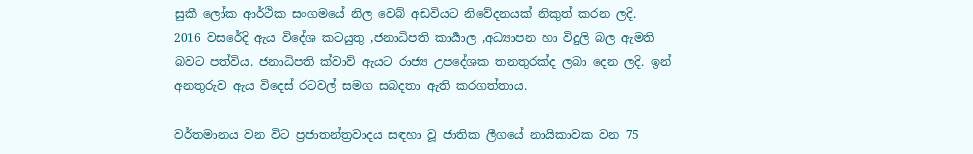සුකී ලෝක ආර්ථික සංගමයේ නිල වෙබ් අඩවියට නිවේදනයක් නිකුත් කරන ලදි.
2016 වසරේදි ඇය විදේශ කටයුතු ,ජනාධිපති කාර්‍යාල ,අධ්‍යාපන හා විදුලි බල ඇමති බවට පත්විය. ජනාධිපති ක්වාව් ඇයට රාජ්‍ය උපදේශක තනතුරක්ද ලබා දෙන ලදි. ඉන් අනතුරුව ඇය විදෙස් රටවල් සමග සබදතා ඇති කරගත්තාය.

වර්තමානය වන විට ප්‍රජාතන්ත්‍රවාදය සඳහා වූ ජාතික ලීගයේ නායිකාවක වන 75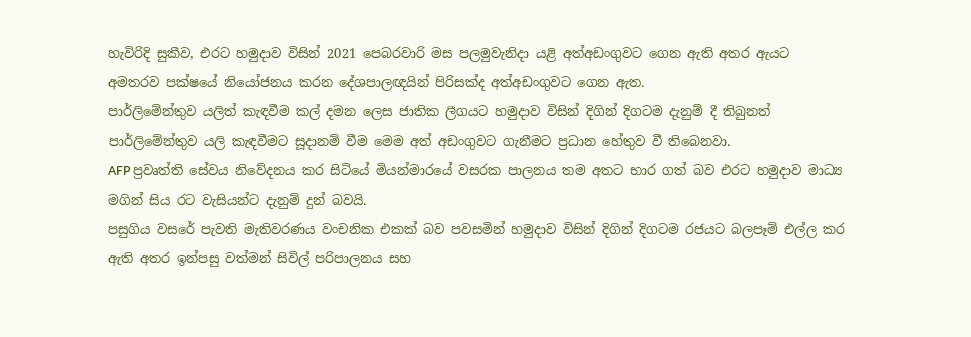හැවිරිදි සුකීව, එරට හමුදාව විසින් 2021 පෙබරවාරි මස පලමුවැනිදා යළි අත්අඩංගුවට ගෙන ඇති අතර ඇයට අමතරව පක්ෂයේ නියෝජනය කරන දේශපාලඥයින් පිරිසක්ද අත්අඩංගුවට ගෙන ඇත.
පාර්ලිමේන්තුව යලිත් කැඳවීම කල් දමන ලෙස ජාතික ලීගයට හමුදාව විසින් දිගින් දිගටම දැනුම් දී තිබුනත් පාර්ලිමේන්තුව යලි කැඳවීමට සූදානම් වීම මෙම අත් අඩංගුවට ගැනීමට ප්‍රධාන හේතුව වී තිබෙනවා.
AFP ප්‍රවෘත්ති සේවය නිවේදනය කර සිටියේ මියන්මාරයේ වසරක පාලනය තම අතට භාර ගත් බව එරට හමුදාව මාධ්‍ය මගින් සිය රට වැසියන්ට දැනුම් දුන් බවයි.
පසුගිය වසරේ පැවති මැතිවරණය වංචනික එකක් බව පවසමින් හමුදාව විසින් දිගින් දිගටම රජයට බලපෑම් එල්ල කර ඇති අතර ඉන්පසු වත්මන් සිවිල් පරිපාලනය සහ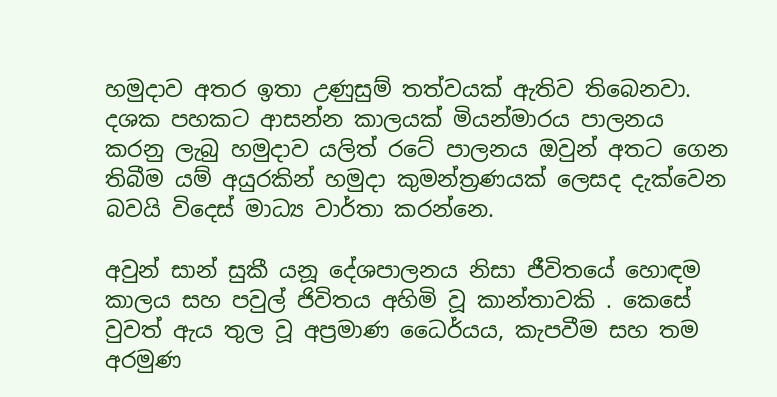හමුදාව අතර ඉතා උණුසුම් තත්වයක් ඇතිව තිබෙනවා. දශක පහකට ආසන්න කාලයක් මියන්මාරය පාලනය කරනු ලැබු හමුදාව යලිත් රටේ පාලනය ඔවුන් අතට ගෙන තිබීම යම් අයුරකින් හමුදා කුමන්ත්‍රණයක් ලෙසද දැක්වෙන බවයි විදෙස් මාධ්‍ය වාර්තා කරන්නෙ.

අවුන් සාන් සුකී යනූ දේශපාලනය නිසා ජීවිතයේ හොඳම කාලය සහ පවුල් ජිවිතය අහිමි වූ කාන්තාවකි . කෙසේ වුවත් ඇය තුල වූ අප්‍රමාණ ධෛර්යය, කැපවීම සහ තම අරමුණ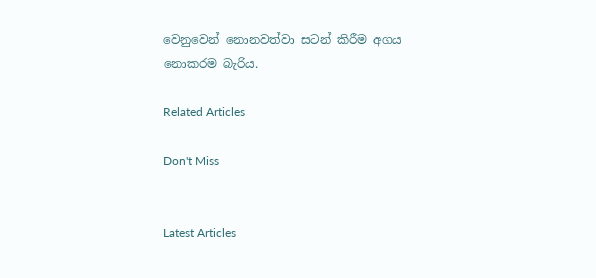වෙනුවෙන් නොනවත්වා සටන් කිරීම අගය නොකරම බැරිය.

Related Articles

Don't Miss


Latest Articles